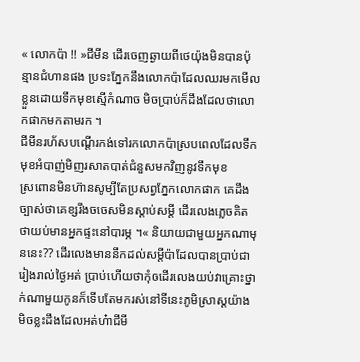« លោកប៉ា !! »ជីមីន ដើរចេញឆ្ងាយពីថេយ៉ុងមិនបានប៉ុន្មានជំហានផង ប្រទះភ្នែកនឹងលោកប៉ាដែលឈរមកមើលខ្លួនដោយទឹកមុខស្មើកំណាច មិចប្រាប់ក៏ដឹងដែលថាលោកផាកមកតាមរក ។
ជីមីនរហ័សបណ្តើរកង់ទៅរកលោកប៉ាស្របពេលដែលទឹកមុខអំបាញ់មិញរសាតបាត់ជំនួសមកវិញនូវទឹកមុខ
ស្រពោនមិនហ៊ានសូម្បីតែប្រសព្វភ្នែកលោកផាក គេដឹងច្បាស់ថាគេខ្សរឹងចចេសមិនស្តាប់សម្តី ដើរលេងភ្លេចគិតថាយប់មានអ្នកផ្ទះនៅបារម្ភ ។« និយាយជាមួយអ្នកណាមុននេះ?? ដើរលេងមាននឹកដល់សម្តីប៉ាដែលបានប្រាប់ជារៀងរាល់ថ្ងៃអត់ ប្រាប់ហើយថាកុំឲដើរលេងយប់វាគ្រោះថ្នាក់ណាមួយកូនក៏ទើបតែមករស់នៅទីនេះភូមិស្រាស្តយ៉ាងមិចខ្លះដឹងដែលអត់ហ៎ាជីមី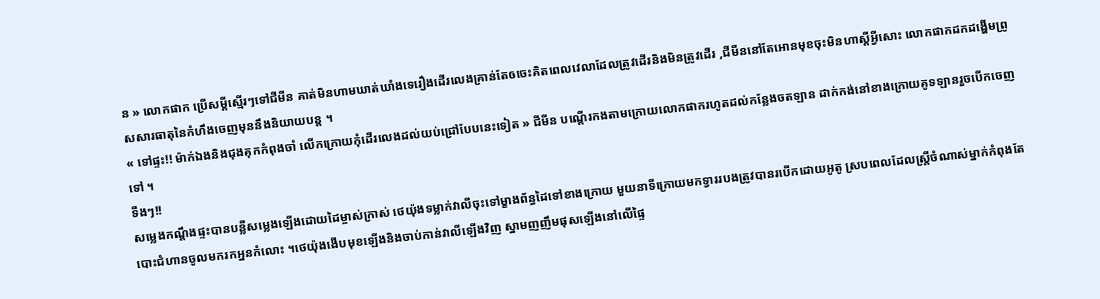ន » លោកផាក ប្រើសម្តីស្មើរៗទៅជីមីន គាត់មិនហាមឃាត់ឃាំងទេរឿងដើរលេងគ្រាន់តែឲចេះគិតពេលវេលាដែលត្រូវដើរនិងមិនត្រូវដើរ ,ជីមីននៅតែអោនមុខចុះមិនហាស្តីអ្វីសោះ លោកផាកដកដង្ហើមព្រូសសារធាតុនៃកំហឹងចេញមុននឹងនិយាយបន្ត ។
« ទៅផ្ទះ!! ម៉ាក់ឯងនិងជុងគុកកំពុងចាំ លើកក្រោយកុំដើរលេងដល់យប់ជ្រៅបែបនេះទៀត » ជីមីន បណ្តើរកងតាមក្រោយលោកផាករហូតដល់កន្លែងចតឡាន ដាក់កង់នៅខាងក្រោយគូទឡានរួចបើកចេញទៅ ។
ទឺងៗ!!
សម្លេងកណ្តឹងផ្ទះបានបន្លឺសម្លេងឡើងដោយដៃម្ចាស់ក្រាស់ ថេយ៉ុងទម្លាក់វាលីចុះទៅម្ខាងព័ន្ធដៃទៅខាងក្រោយ មួយនាទីក្រោយមកទ្វាររបងត្រូវបានរបើកដោយអូតូ ស្របពេលដែលស្រ្តីចំណាស់ម្នាក់កំពុងតែបោះជំហានចូលមករកអ្ននកំលោះ ។ថេយ៉ុងងើបមុខឡើងនិងចាប់កាន់វាលីឡើងវិញ ស្នាមញញឹមផុសឡើងនៅលើផ្ទៃ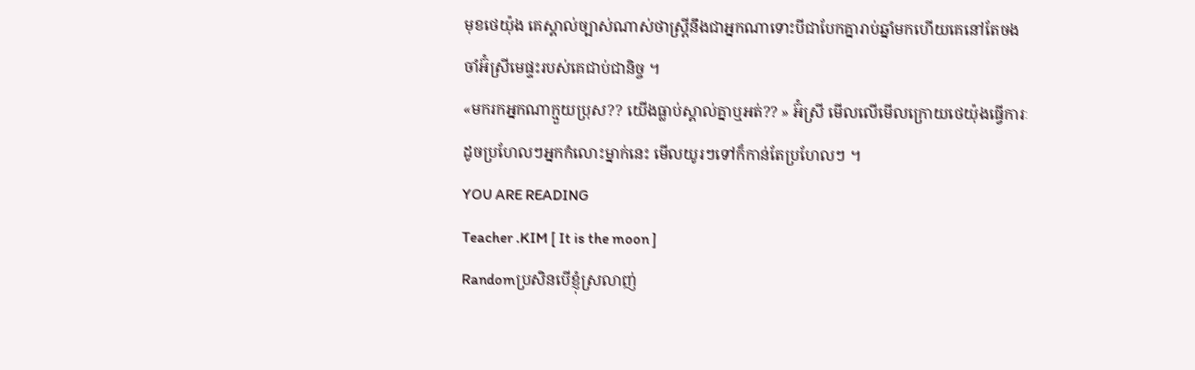មុខថេយ៉ុង គេស្គាល់ច្បាស់ណាស់ថាស្រ្តីនឹងជាអ្នកណាទោះបីជាបែកគ្នារាប់ឆ្នាំមកហើយគេនៅតែចងចាំអ៊ំស្រីមេផ្ទះរបស់គេជាប់ជានិច្ច ។
«មករកអ្នកណាក្មួយប្រុស?? យើងធ្លាប់ស្គាល់គ្នាឬអត់?? » អ៊ំស្រី មើលលើមើលក្រោយថេយ៉ុងធ្វើការៈដូចប្រហែលៗអ្នកកំលោះម្នាក់នេះ មើលយូរៗទៅក៏កាន់តែប្រហែលៗ ។
YOU ARE READING
Teacher .KIM [ It is the moon ]
Randomប្រសិនបើខ្ញុំស្រលាញ់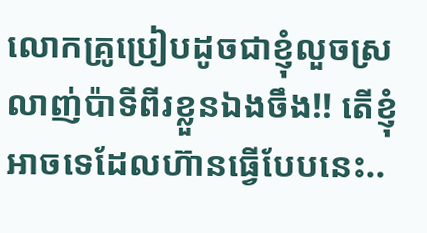លោកគ្រូប្រៀបដូចជាខ្ញុំលួចស្រលាញ់ប៉ាទីពីរខ្លួនឯងចឹង!! តើខ្ញុំអាចទេដែលហ៊ានធ្វើបែបនេះ..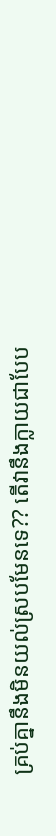គ្រប់គ្នានឹងមិនយល់ស្របមែនទេ?? តើវានឹងក្លាយជាបែប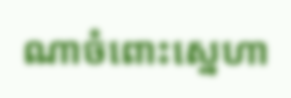ណាចំពោះស្នេហា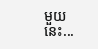មួយនេះ...